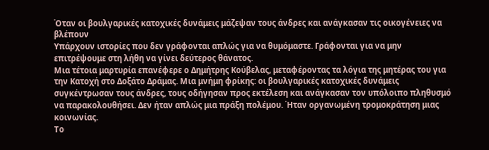Όταν οι βουλγαρικές κατοχικές δυνάμεις μάζεψαν τους άνδρες και ανάγκασαν τις οικογένειες να βλέπουν
Υπάρχουν ιστορίες που δεν γράφονται απλώς για να θυμόμαστε. Γράφονται για να μην επιτρέψουμε στη λήθη να γίνει δεύτερος θάνατος.
Μια τέτοια μαρτυρία επανέφερε ο Δημήτρης Κούβελας, μεταφέροντας τα λόγια της μητέρας του για την Κατοχή στο Δοξάτο Δράμας. Μια μνήμη φρίκης: οι βουλγαρικές κατοχικές δυνάμεις συγκέντρωσαν τους άνδρες, τους οδήγησαν προς εκτέλεση και ανάγκασαν τον υπόλοιπο πληθυσμό να παρακολουθήσει. Δεν ήταν απλώς μια πράξη πολέμου. Ήταν οργανωμένη τρομοκράτηση μιας κοινωνίας.
Το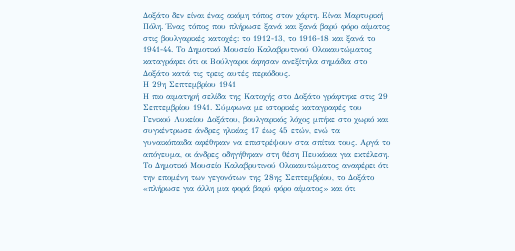Δοξάτο δεν είναι ένας ακόμη τόπος στον χάρτη. Είναι Μαρτυρική Πόλη. Ένας τόπος που πλήρωσε ξανά και ξανά βαρύ φόρο αίματος στις βουλγαρικές κατοχές: το 1912-13, το 1916-18 και ξανά το 1941-44. Το Δημοτικό Μουσείο Καλαβρυτινού Ολοκαυτώματος καταγράφει ότι οι Βούλγαροι άφησαν ανεξίτηλα σημάδια στο Δοξάτο κατά τις τρεις αυτές περιόδους.
Η 29η Σεπτεμβρίου 1941
Η πιο αιματηρή σελίδα της Κατοχής στο Δοξάτο γράφτηκε στις 29 Σεπτεμβρίου 1941. Σύμφωνα με ιστορικές καταγραφές του Γενικού Λυκείου Δοξάτου, βουλγαρικός λόχος μπήκε στο χωριό και συγκέντρωσε άνδρες ηλικίας 17 έως 45 ετών, ενώ τα γυναικόπαιδα αφέθηκαν να επιστρέψουν στα σπίτια τους. Αργά το απόγευμα, οι άνδρες οδηγήθηκαν στη θέση Πευκάκια για εκτέλεση.
Το Δημοτικό Μουσείο Καλαβρυτινού Ολοκαυτώματος αναφέρει ότι την επομένη των γεγονότων της 28ης Σεπτεμβρίου, το Δοξάτο «πλήρωσε για άλλη μια φορά βαρύ φόρο αίματος» και ότι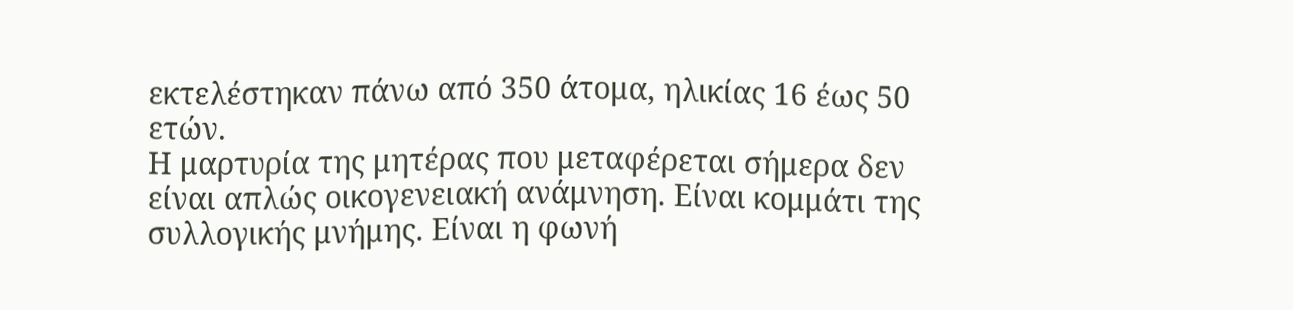εκτελέστηκαν πάνω από 350 άτομα, ηλικίας 16 έως 50 ετών.
Η μαρτυρία της μητέρας που μεταφέρεται σήμερα δεν είναι απλώς οικογενειακή ανάμνηση. Είναι κομμάτι της συλλογικής μνήμης. Είναι η φωνή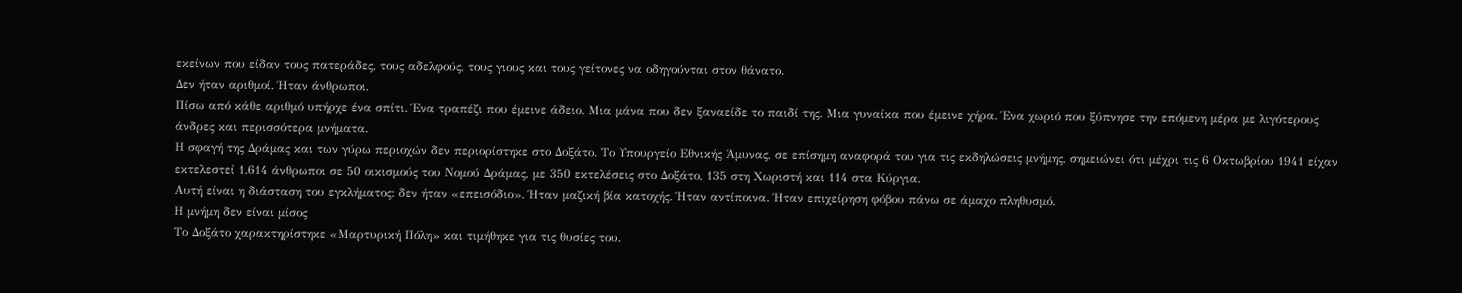εκείνων που είδαν τους πατεράδες, τους αδελφούς, τους γιους και τους γείτονες να οδηγούνται στον θάνατο.
Δεν ήταν αριθμοί. Ήταν άνθρωποι.
Πίσω από κάθε αριθμό υπήρχε ένα σπίτι. Ένα τραπέζι που έμεινε άδειο. Μια μάνα που δεν ξαναείδε το παιδί της. Μια γυναίκα που έμεινε χήρα. Ένα χωριό που ξύπνησε την επόμενη μέρα με λιγότερους άνδρες και περισσότερα μνήματα.
Η σφαγή της Δράμας και των γύρω περιοχών δεν περιορίστηκε στο Δοξάτο. Το Υπουργείο Εθνικής Άμυνας, σε επίσημη αναφορά του για τις εκδηλώσεις μνήμης, σημειώνει ότι μέχρι τις 6 Οκτωβρίου 1941 είχαν εκτελεστεί 1.614 άνθρωποι σε 50 οικισμούς του Νομού Δράμας, με 350 εκτελέσεις στο Δοξάτο, 135 στη Χωριστή και 114 στα Κύργια.
Αυτή είναι η διάσταση του εγκλήματος: δεν ήταν «επεισόδιο». Ήταν μαζική βία κατοχής. Ήταν αντίποινα. Ήταν επιχείρηση φόβου πάνω σε άμαχο πληθυσμό.
Η μνήμη δεν είναι μίσος
Το Δοξάτο χαρακτηρίστηκε «Μαρτυρική Πόλη» και τιμήθηκε για τις θυσίες του.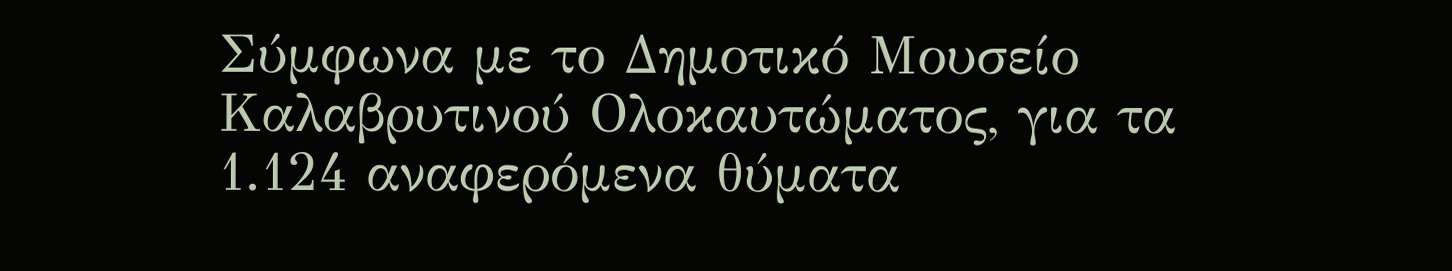Σύμφωνα με το Δημοτικό Μουσείο Καλαβρυτινού Ολοκαυτώματος, για τα 1.124 αναφερόμενα θύματα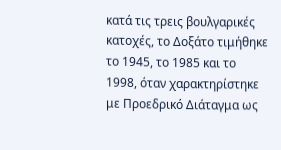κατά τις τρεις βουλγαρικές κατοχές, το Δοξάτο τιμήθηκε το 1945, το 1985 και το 1998, όταν χαρακτηρίστηκε με Προεδρικό Διάταγμα ως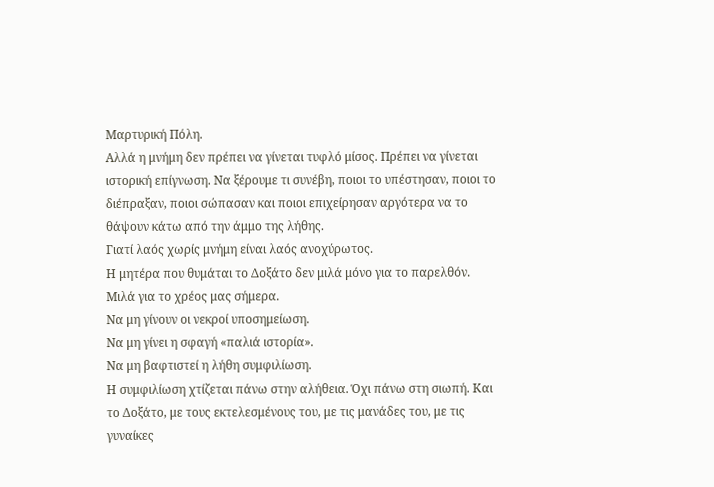Μαρτυρική Πόλη.
Αλλά η μνήμη δεν πρέπει να γίνεται τυφλό μίσος. Πρέπει να γίνεται ιστορική επίγνωση. Να ξέρουμε τι συνέβη, ποιοι το υπέστησαν, ποιοι το διέπραξαν, ποιοι σώπασαν και ποιοι επιχείρησαν αργότερα να το θάψουν κάτω από την άμμο της λήθης.
Γιατί λαός χωρίς μνήμη είναι λαός ανοχύρωτος.
Η μητέρα που θυμάται το Δοξάτο δεν μιλά μόνο για το παρελθόν. Μιλά για το χρέος μας σήμερα.
Να μη γίνουν οι νεκροί υποσημείωση.
Να μη γίνει η σφαγή «παλιά ιστορία».
Να μη βαφτιστεί η λήθη συμφιλίωση.
Η συμφιλίωση χτίζεται πάνω στην αλήθεια. Όχι πάνω στη σιωπή. Και το Δοξάτο, με τους εκτελεσμένους του, με τις μανάδες του, με τις γυναίκες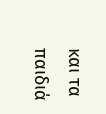και τα παιδιά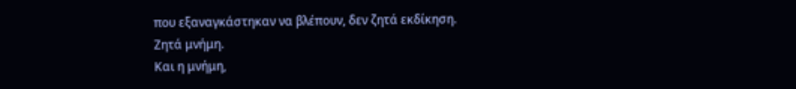που εξαναγκάστηκαν να βλέπουν, δεν ζητά εκδίκηση.
Ζητά μνήμη.
Και η μνήμη,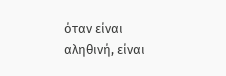όταν είναι αληθινή, είναι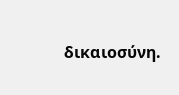δικαιοσύνη.